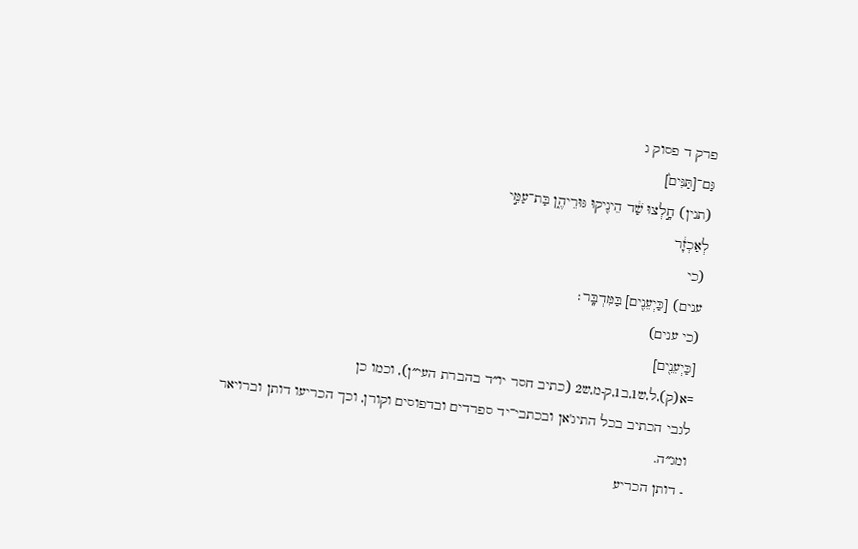פרק ד פסוק ג
גַּם־[תַּנִּים֙]
(תנין) חָ֣לְצוּ שַׁ֔ד הֵינִ֖יקוּ גּוּרֵיהֶ֑ן בַּת־עַמִּ֣י
לְאַכְזָ֔ר
(כי
ענים) [כַּיְעֵנִ֖ים] בַּמִּדְבָּֽר׃
(כי ענים)
[כַּיְעֵנִ֖ים]
=א(ק),ל,ש1,ב1,ק-מ,ש2 (כתיב חסר יו״ד בהברת העי״ן), וכמו כן
לגבי הכתיב בכל התיג'אן ובכתבי־יד ספרדים ובדפוסים וקורן, וכך הכריעו דותן וברויאר
ומג״ה.
- דותן הכריע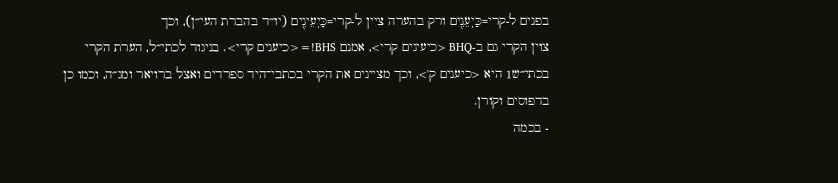בפנים ל-קרי=כַּיְעֵנִ֖ים ורק בהערה ציין ל-קרי=כַּיְעֵינִ֖ים (יו״ד בהברת העי״ן), וכך
צוין הקרי גם ב-BHQ <כיעינים קרי>, אמנם BHS!=<כיענים קרי>. בניגוד לכתי״ל, הערת הקרי
בכתי״ש1 היא <כיענים ק'>, וכך מציינים את הקרי בכתבי־היד ספרדים ואצל ברויאר ומג״ה, וכמו כן
בדפוסים וקורן.
- בכמה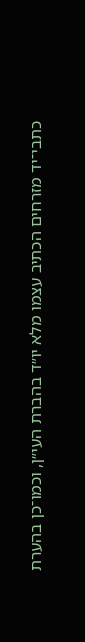כתבי־יד מזרחים הכתיב עצמו מלא יו״ד בהברת העי״ן, וכמו־כן בהערת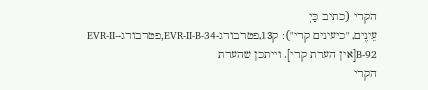הקרי (כתיב כַּיְ
עֵינִ֖ים, "כיעינים קרי"): ק13,פטרבורג-EVR-II-B-34,פטרבורג-EVR-II-B-92[אין הערת קרי]. וייתכן שהערת
הקרי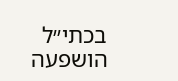בכתי״ל הושפעה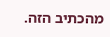מהכתיב הזה.